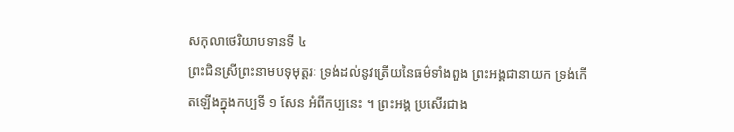សកុលាថេរិយាបទានទី ៤
ព្រះជិនស្រីព្រះនាមបទុមុត្តរៈ ទ្រង់ដល់នូវត្រើយនៃធម៌ទាំងពួង ព្រះអង្គជានាយក ទ្រង់កើតឡើងក្នុងកប្បទី ១ សែន អំពីកប្បនេះ ។ ព្រះអង្គ ប្រសើរជាង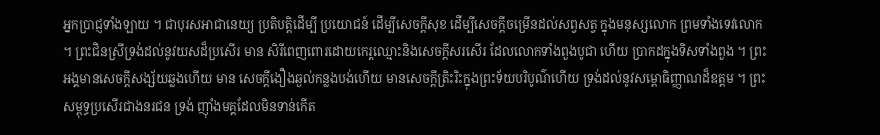អ្នកប្រាជ្ញទាំងឡាយ ។ ជាបុរសអាជានេយ្យ ប្រតិបត្តិដើម្បី ប្រយោជន៍ ដើម្បីសេចក្តីសុខ ដើម្បីសេចក្តីចម្រើនដល់សព្វសត្វ ក្នុងមនុស្សលោក ព្រមទាំងទេវលោក ។ ព្រះជិនស្រីទ្រង់ដល់នូវយសដ៏ប្រសើរ មាន សិរីពេញពោរដោយកេរ្តឈ្មោះនិងសេចក្តីសរសើរ ដែលលោកទាំងពួងបូជា ហើយ ប្រាកដក្នុងទិសទាំងពួង ។ ព្រះអង្គមានសេចក្តីសង្ស័យឆ្លងហើយ មាន សេចក្តីងឿងឆ្ងល់កន្លងបង់ហើយ មានសេចក្តីត្រិះរិះក្នុងព្រះទ័យបរិបូណ៌ហើយ ទ្រង់ដល់នូវសម្ពោធិញ្ញាណដ៏ឧត្តម ។ ព្រះសម្ពុទ្ធប្រសើរជាងនរជន ទ្រង់ ញ៉ាំងមគ្គដែលមិនទាន់កើត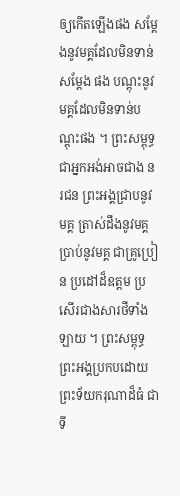ឲ្យកើតឡើងផង សម្តែងនូវមគ្គដែលមិនទាន់សម្តែង ផង បណ្តុះនូវមគ្គដែលមិនទាន់បណ្តុះផង ។ ព្រះសម្ពុទ្ធ ជាអ្នកអង់អាចជាង នរជន ព្រះអង្គជ្រាបនូវមគ្គ ត្រាស់ដឹងនូវមគ្គ ប្រាប់នូវមគ្គ ជាគ្រូប្រៀន ប្រដៅដ៏ឧត្តម ប្រសើរជាងសារថីទាំងឡាយ ។ ព្រះសម្ពុទ្ធ ព្រះអង្គប្រកបដោយ ព្រះទ័យករុណាដ៏ធំ ជាទី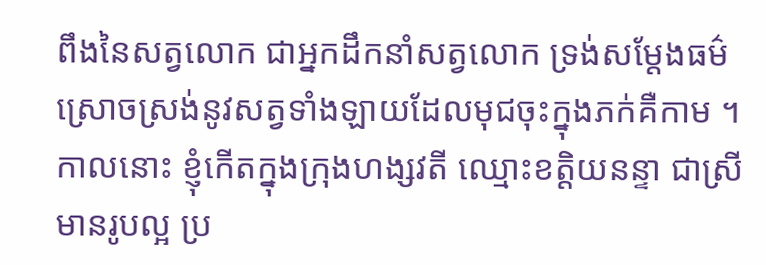ពឹងនៃសត្វលោក ជាអ្នកដឹកនាំសត្វលោក ទ្រង់សម្តែងធម៌ ស្រោចស្រង់នូវសត្វទាំងឡាយដែលមុជចុះក្នុងភក់គឺកាម ។ កាលនោះ ខ្ញុំកើតក្នុងក្រុងហង្សវតី ឈ្មោះខត្តិយនន្ទា ជាស្រីមានរូបល្អ ប្រ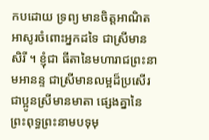កបដោយ ទ្រព្យ មានចិត្តអាណិតអាសូរចំពោះអ្នកដទៃ ជាស្រីមានសិរី ។ ខ្ញុំជា ធីតានៃមហារាជព្រះនាមអានន្ទ ជាស្រីមានលម្អដ៏ប្រសើរ ជាប្អូនស្រីមានមាតា ផ្សេងគ្នានៃព្រះពុទ្ធព្រះនាមបទុមុ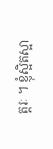ត្តរៈ ។ ខ្ញុំស្អិតស្អា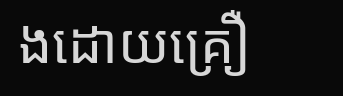ងដោយគ្រឿ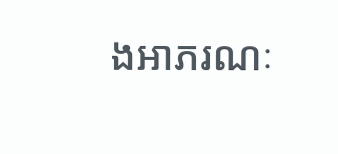ងអាភរណៈ